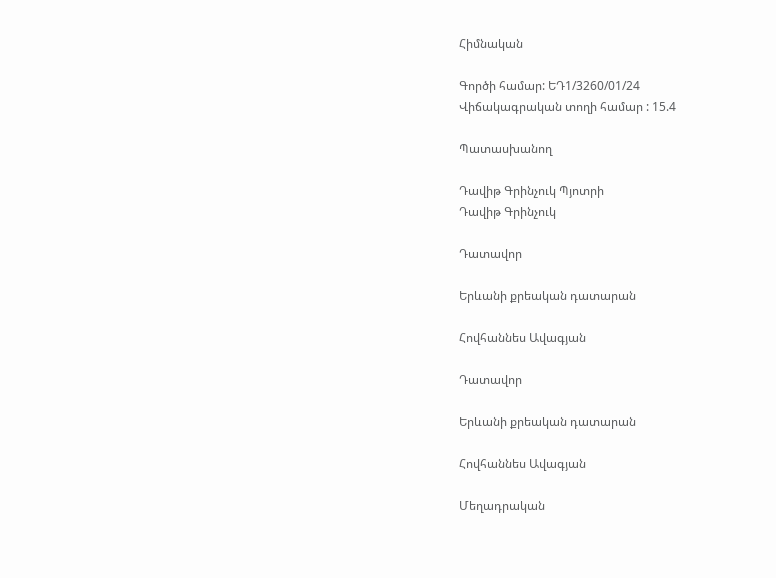Հիմնական

Գործի համար: ԵԴ1/3260/01/24
Վիճակագրական տողի համար : 15.4

Պատասխանող

Դավիթ Գրինչուկ Պյոտրի
Դավիթ Գրինչուկ

Դատավոր

Երևանի քրեական դատարան

Հովհաննես Ավագյան

Դատավոր

Երևանի քրեական դատարան

Հովհաննես Ավագյան

Մեղադրական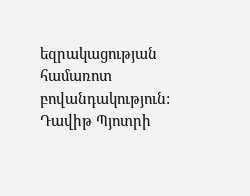եզրակացության համառոտ բովանդակություն: Դավիթ Պյոտրի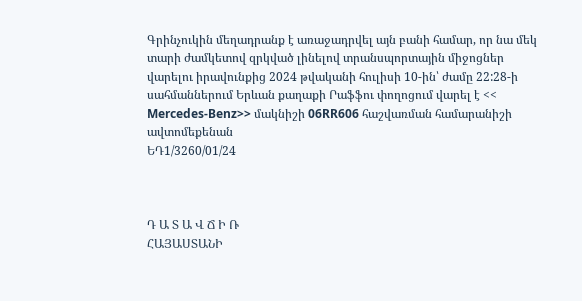Գրինչուկին մեղադրանք է առաջադրվել այն բանի համար, որ նա մեկ տարի ժամկետով զրկված լինելով տրանսպորտային միջոցներ վարելու իրավունքից 2024 թվականի հուլիսի 10-ին՝ ժամը 22:28-ի սահմաններում Երևան քաղաքի Րաֆֆու փողոցում վարել է << Mercedes-Benz>> մակնիշի 06RR606 հաշվառման համարանիշի ավտոմեքենան
ԵԴ1/3260/01/24



Դ Ա Տ Ա Վ Ճ Ի Ռ
ՀԱՅԱՍՏԱՆԻ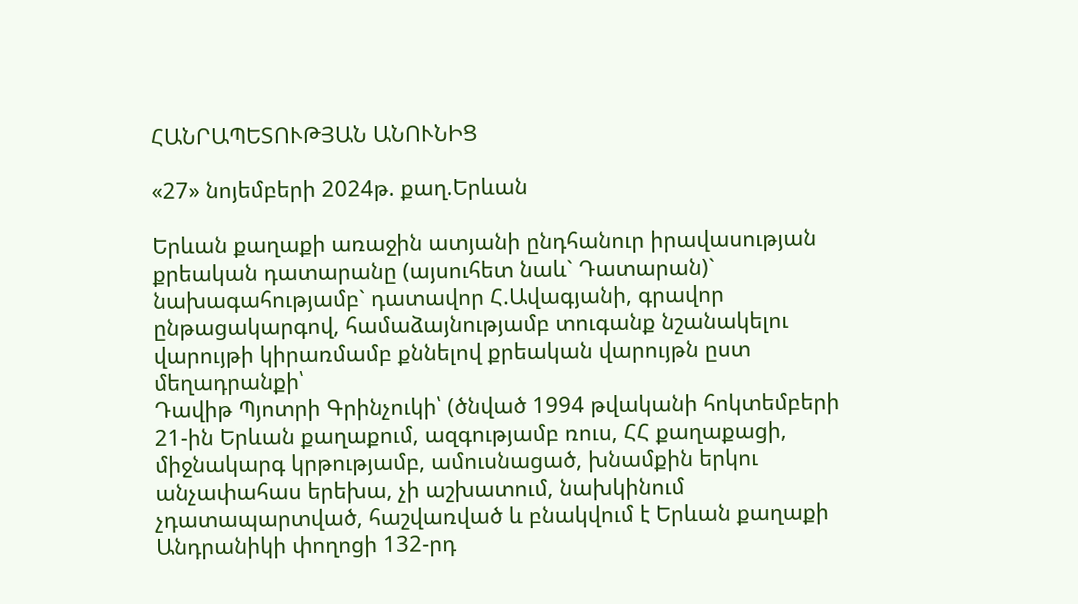ՀԱՆՐԱՊԵՏՈՒԹՅԱՆ ԱՆՈՒՆԻՑ

«27» նոյեմբերի 2024թ. քաղ.Երևան

Երևան քաղաքի առաջին ատյանի ընդհանուր իրավասության քրեական դատարանը (այսուհետ նաև` Դատարան)` նախագահությամբ` դատավոր Հ.Ավագյանի, գրավոր ընթացակարգով, համաձայնությամբ տուգանք նշանակելու վարույթի կիրառմամբ քննելով քրեական վարույթն ըստ մեղադրանքի՝
Դավիթ Պյոտրի Գրինչուկի՝ (ծնված 1994 թվականի հոկտեմբերի 21-ին Երևան քաղաքում, ազգությամբ ռուս, ՀՀ քաղաքացի, միջնակարգ կրթությամբ, ամուսնացած, խնամքին երկու անչափահաս երեխա, չի աշխատում, նախկինում չդատապարտված, հաշվառված և բնակվում է Երևան քաղաքի Անդրանիկի փողոցի 132-րդ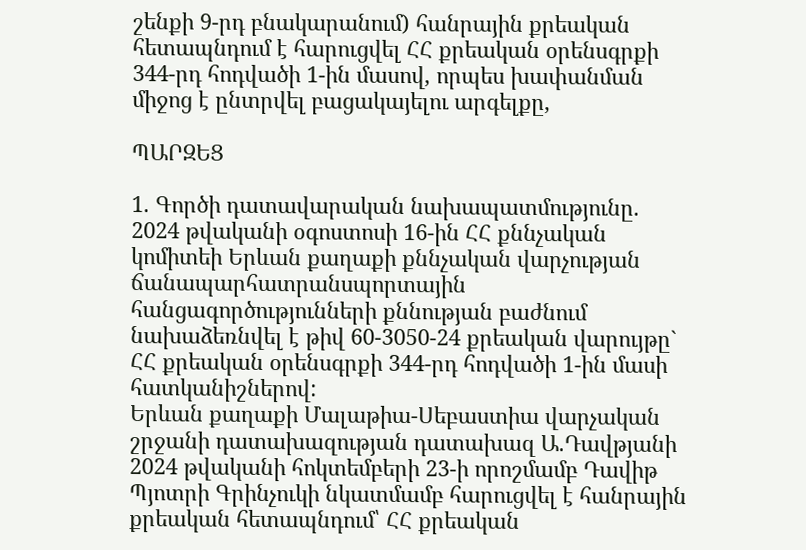շենքի 9-րդ բնակարանում) հանրային քրեական հետապնդում է հարուցվել ՀՀ քրեական օրենսգրքի 344-րդ հոդվածի 1-ին մասով, որպես խափանման միջոց է ընտրվել բացակայելու արգելքը,

ՊԱՐԶԵՑ

1. Գործի դատավարական նախապատմությունը.
2024 թվականի օգոստոսի 16-ին ՀՀ քննչական կոմիտեի Երևան քաղաքի քննչական վարչության ճանապարհատրանսպորտային հանցագործությունների քննության բաժնում նախաձեռնվել է թիվ 60-3050-24 քրեական վարույթը` ՀՀ քրեական օրենսգրքի 344-րդ հոդվածի 1-ին մասի հատկանիշներով:
Երևան քաղաքի Մալաթիա-Սեբաստիա վարչական շրջանի դատախազության դատախազ Ա.Դավթյանի 2024 թվականի հոկտեմբերի 23-ի որոշմամբ Դավիթ Պյոտրի Գրինչուկի նկատմամբ հարուցվել է հանրային քրեական հետապնդում՝ ՀՀ քրեական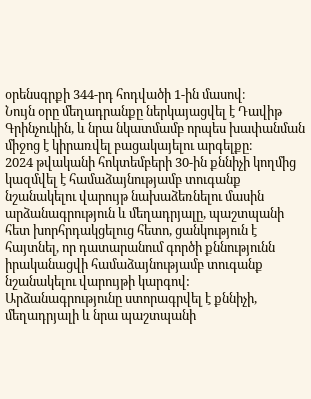օրենսգրքի 344-րդ հոդվածի 1-ին մասով։
Նույն օրը մեղադրանքը ներկայացվել է Դավիթ Գրինչուկին, և նրա նկատմամբ որպես խափանման միջոց է կիրառվել բացակայելու արգելքը։
2024 թվականի հոկտեմբերի 30-ին քննիչի կողմից կազմվել է համաձայնությամբ տուգանք նշանակելու վարույթ նախաձեռնելու մասին արձանագրություն և մեղադրյալը, պաշտպանի հետ խորհրդակցելուց հետո, ցանկություն է հայտնել, որ դատարանում գործի քննությունն իրականացվի համաձայնությամբ տուգանք նշանակելու վարույթի կարգով: Արձանագրությունը ստորագրվել է քննիչի, մեղադրյալի և նրա պաշտպանի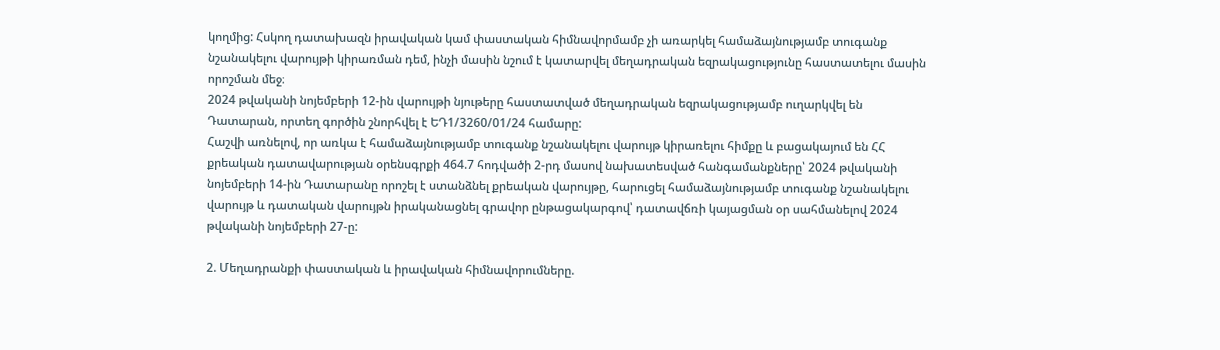կողմից: Հսկող դատախազն իրավական կամ փաստական հիմնավորմամբ չի առարկել համաձայնությամբ տուգանք նշանակելու վարույթի կիրառման դեմ, ինչի մասին նշում է կատարվել մեղադրական եզրակացությունը հաստատելու մասին որոշման մեջ։
2024 թվականի նոյեմբերի 12-ին վարույթի նյութերը հաստատված մեղադրական եզրակացությամբ ուղարկվել են Դատարան, որտեղ գործին շնորհվել է ԵԴ1/3260/01/24 համարը:
Հաշվի առնելով, որ առկա է համաձայնությամբ տուգանք նշանակելու վարույթ կիրառելու հիմքը և բացակայում են ՀՀ քրեական դատավարության օրենսգրքի 464.7 հոդվածի 2-րդ մասով նախատեսված հանգամանքները՝ 2024 թվականի նոյեմբերի 14-ին Դատարանը որոշել է ստանձնել քրեական վարույթը, հարուցել համաձայնությամբ տուգանք նշանակելու վարույթ և դատական վարույթն իրականացնել գրավոր ընթացակարգով՝ դատավճռի կայացման օր սահմանելով 2024 թվականի նոյեմբերի 27-ը:

2. Մեղադրանքի փաստական և իրավական հիմնավորումները.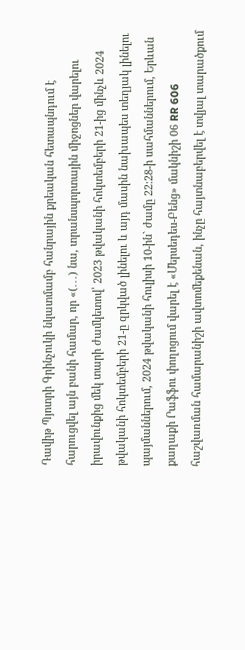Դավիթ Պյոտրի Գրինչուկի նկատմամբ հանրային քրեական հետապնդում է հարուցվել այն բանի համար, որ «(․․․) նա, տրանսպորտային միջոցներ վարելու իրավունքից մեկ տարի ժամկետով՝ 2023 թվականի հոկտեմբերի 21-ից մինչև 2024 թվականի հոկտեմբերի 21-ը զրկված լինելու և այդ մասին նախապես տեղյակ լինելու պայմաններում, 2024 թվականի հուլիսի 10-ին` ժամը 22:28-ի սահմաններում, Երևան քաղաքի Րաֆֆու փողոցում վարել է «Մերսեդես-Բենց» մակնիշի 06 RR 606 հաշվառման համարանիշի ավտոմեքենան, ինչը հայտնաբերվել է տվյալ տարածքում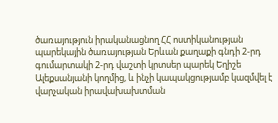ծառայություն իրականացնող ՀՀ ոստիկանության պարեկային ծառայության Երևան քաղաքի գնդի 2-րդ գումարտակի 2-րդ վաշտի կրտսեր պարեկ Եղիշե Ալեքսանյանի կողմից, և ինչի կապակցությամբ կազմվել է վարչական իրավախախտման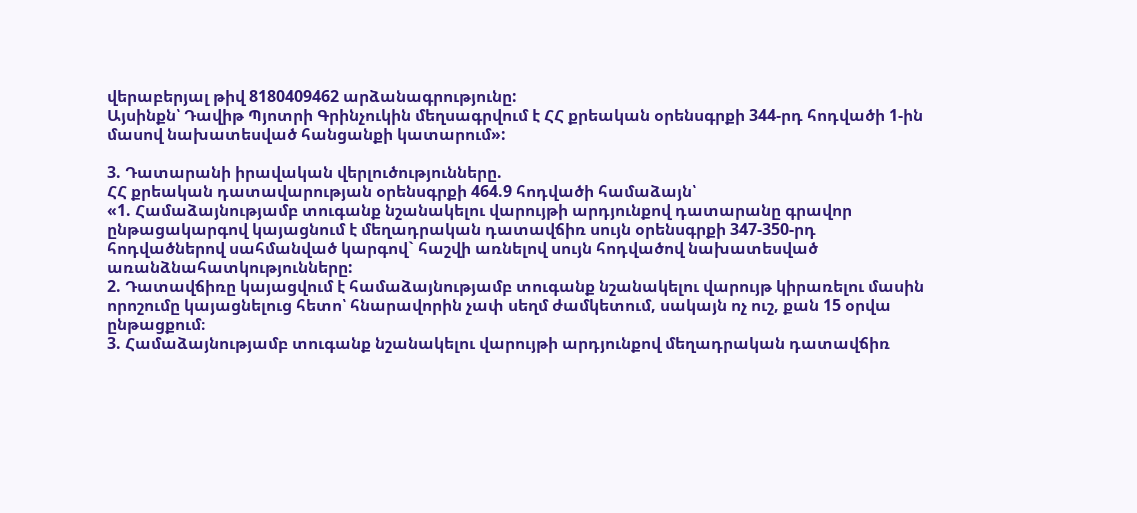վերաբերյալ թիվ 8180409462 արձանագրությունը:
Այսինքն՝ Դավիթ Պյոտրի Գրինչուկին մեղսագրվում է ՀՀ քրեական օրենսգրքի 344-րդ հոդվածի 1-ին մասով նախատեսված հանցանքի կատարում»:

3. Դատարանի իրավական վերլուծությունները.
ՀՀ քրեական դատավարության օրենսգրքի 464.9 հոդվածի համաձայն՝
«1. Համաձայնությամբ տուգանք նշանակելու վարույթի արդյունքով դատարանը գրավոր ընթացակարգով կայացնում է մեղադրական դատավճիռ սույն օրենսգրքի 347-350-րդ հոդվածներով սահմանված կարգով` հաշվի առնելով սույն հոդվածով նախատեսված առանձնահատկությունները:
2. Դատավճիռը կայացվում է համաձայնությամբ տուգանք նշանակելու վարույթ կիրառելու մասին որոշումը կայացնելուց հետո՝ հնարավորին չափ սեղմ ժամկետում, սակայն ոչ ուշ, քան 15 օրվա ընթացքում։
3. Համաձայնությամբ տուգանք նշանակելու վարույթի արդյունքով մեղադրական դատավճիռ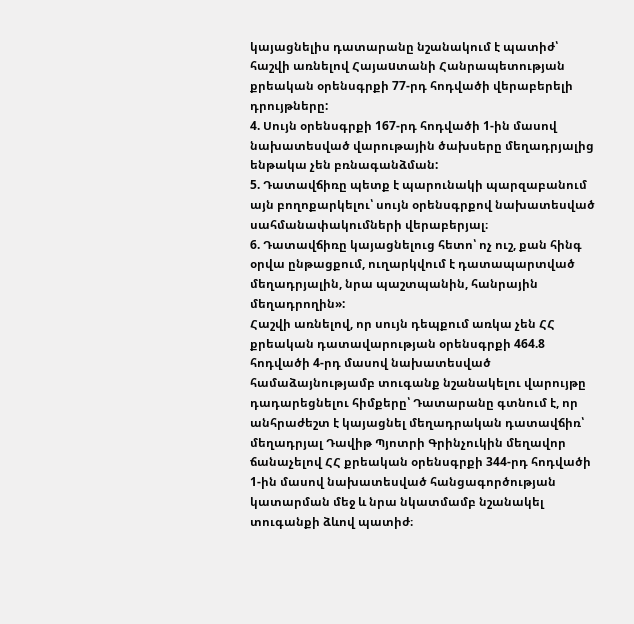կայացնելիս դատարանը նշանակում է պատիժ՝ հաշվի առնելով Հայաuտանի Հանրապետության քրեական օրենսգրքի 77-րդ հոդվածի վերաբերելի դրույթները:
4. Սույն օրենսգրքի 167-րդ հոդվածի 1-ին մասով նախատեսված վարութային ծախսերը մեղադրյալից ենթակա չեն բռնագանձման:
5. Դատավճիռը պետք է պարունակի պարզաբանում այն բողոքարկելու՝ սույն օրենսգրքով նախատեսված սահմանափակումների վերաբերյալ։
6. Դատավճիռը կայացնելուց հետո՝ ոչ ուշ, քան հինգ օրվա ընթացքում, ուղարկվում է դատապարտված մեղադրյալին, նրա պաշտպանին, հանրային մեղադրողին»:
Հաշվի առնելով, որ սույն դեպքում առկա չեն ՀՀ քրեական դատավարության օրենսգրքի 464.8 հոդվածի 4-րդ մասով նախատեսված համաձայնությամբ տուգանք նշանակելու վարույթը դադարեցնելու հիմքերը՝ Դատարանը գտնում է, որ անհրաժեշտ է կայացնել մեղադրական դատավճիռ՝ մեղադրյալ Դավիթ Պյոտրի Գրինչուկին մեղավոր ճանաչելով ՀՀ քրեական օրենսգրքի 344-րդ հոդվածի 1-ին մասով նախատեսված հանցագործության կատարման մեջ և նրա նկատմամբ նշանակել տուգանքի ձևով պատիժ։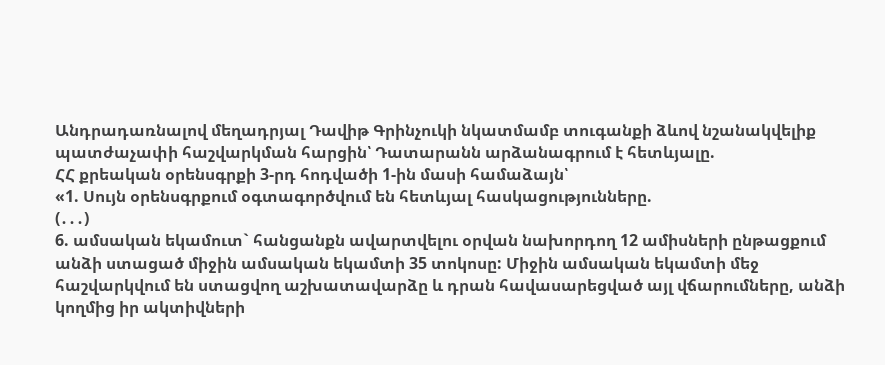Անդրադառնալով մեղադրյալ Դավիթ Գրինչուկի նկատմամբ տուգանքի ձևով նշանակվելիք պատժաչափի հաշվարկման հարցին՝ Դատարանն արձանագրում է հետևյալը.
ՀՀ քրեական օրենսգրքի 3-րդ հոդվածի 1-ին մասի համաձայն՝
«1. Սույն օրենսգրքում օգտագործվում են հետևյալ հասկացությունները.
(․․․)
6. ամսական եկամուտ` հանցանքն ավարտվելու օրվան նախորդող 12 ամիսների ընթացքում անձի ստացած միջին ամսական եկամտի 35 տոկոսը: Միջին ամսական եկամտի մեջ հաշվարկվում են ստացվող աշխատավարձը և դրան հավասարեցված այլ վճարումները, անձի կողմից իր ակտիվների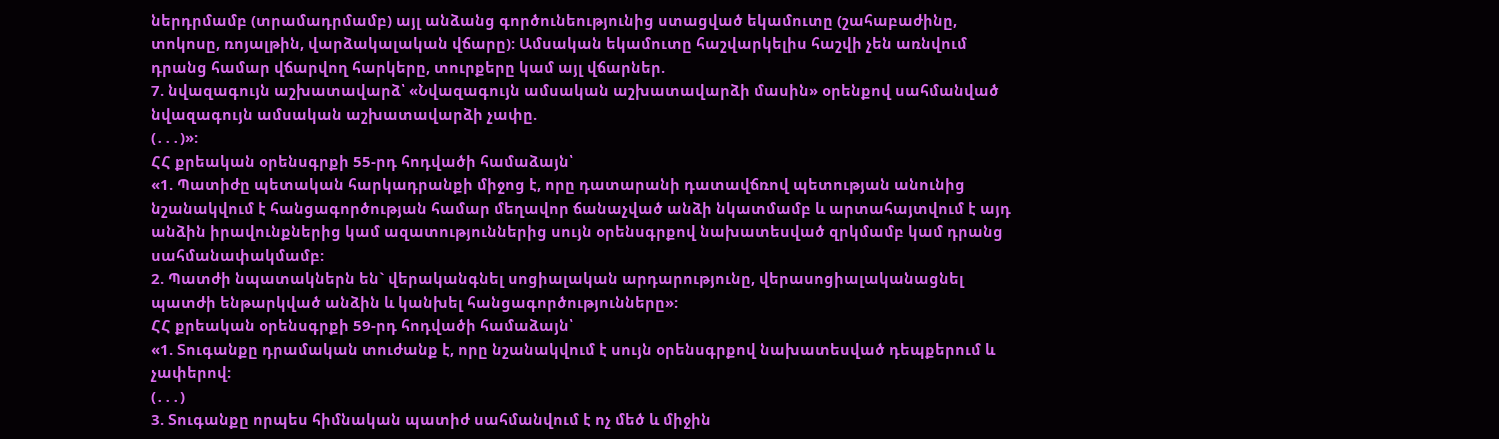ներդրմամբ (տրամադրմամբ) այլ անձանց գործունեությունից ստացված եկամուտը (շահաբաժինը, տոկոսը, ռոյալթին, վարձակալական վճարը): Ամսական եկամուտը հաշվարկելիս հաշվի չեն առնվում դրանց համար վճարվող հարկերը, տուրքերը կամ այլ վճարներ.
7. նվազագույն աշխատավարձ՝ «Նվազագույն ամսական աշխատավարձի մասին» օրենքով սահմանված նվազագույն ամսական աշխատավարձի չափը.
(․․․)»:
ՀՀ քրեական օրենսգրքի 55-րդ հոդվածի համաձայն՝
«1. Պատիժը պետական հարկադրանքի միջոց է, որը դատարանի դատավճռով պետության անունից նշանակվում է հանցագործության համար մեղավոր ճանաչված անձի նկատմամբ և արտահայտվում է այդ անձին իրավունքներից կամ ազատություններից սույն օրենսգրքով նախատեսված զրկմամբ կամ դրանց սահմանափակմամբ:
2. Պատժի նպատակներն են` վերականգնել սոցիալական արդարությունը, վերասոցիալականացնել պատժի ենթարկված անձին և կանխել հանցագործությունները»:
ՀՀ քրեական օրենսգրքի 59-րդ հոդվածի համաձայն՝
«1. Տուգանքը դրամական տուժանք է, որը նշանակվում է սույն օրենսգրքով նախատեսված դեպքերում և չափերով:
(․․․)
3. Տուգանքը որպես հիմնական պատիժ սահմանվում է ոչ մեծ և միջին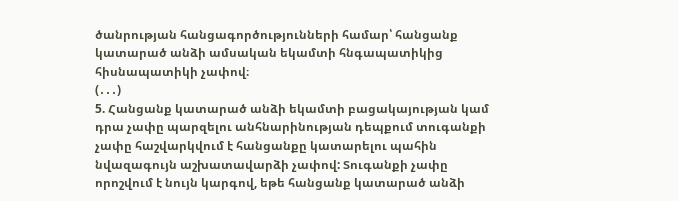ծանրության հանցագործությունների համար՝ հանցանք կատարած անձի ամսական եկամտի հնգապատիկից հիսնապատիկի չափով։
(․․․)
5. Հանցանք կատարած անձի եկամտի բացակայության կամ դրա չափը պարզելու անհնարինության դեպքում տուգանքի չափը հաշվարկվում է հանցանքը կատարելու պահին նվազագույն աշխատավարձի չափով: Տուգանքի չափը որոշվում է նույն կարգով, եթե հանցանք կատարած անձի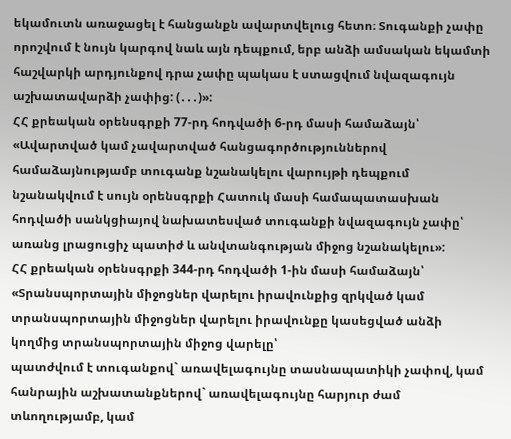եկամուտն առաջացել է հանցանքն ավարտվելուց հետո։ Տուգանքի չափը որոշվում է նույն կարգով նաև այն դեպքում, երբ անձի ամսական եկամտի հաշվարկի արդյունքով դրա չափը պակաս է ստացվում նվազագույն աշխատավարձի չափից: (․․․)»:
ՀՀ քրեական օրենսգրքի 77-րդ հոդվածի 6-րդ մասի համաձայն՝
«Ավարտված կամ չավարտված հանցագործություններով համաձայնությամբ տուգանք նշանակելու վարույթի դեպքում նշանակվում է սույն օրենսգրքի Հատուկ մասի համապատասխան հոդվածի սանկցիայով նախատեսված տուգանքի նվազագույն չափը՝ առանց լրացուցիչ պատիժ և անվտանգության միջոց նշանակելու»:
ՀՀ քրեական օրենսգրքի 344-րդ հոդվածի 1-ին մասի համաձայն՝
«Տրանսպորտային միջոցներ վարելու իրավունքից զրկված կամ տրանսպորտային միջոցներ վարելու իրավունքը կասեցված անձի կողմից տրանսպորտային միջոց վարելը՝
պատժվում է տուգանքով` առավելագույնը տասնապատիկի չափով, կամ հանրային աշխատանքներով` առավելագույնը հարյուր ժամ տևողությամբ, կամ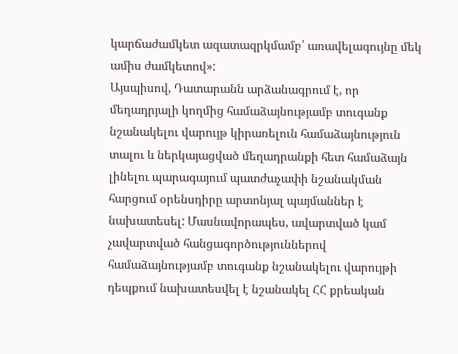կարճաժամկետ ազատազրկմամբ՝ առավելագույնը մեկ ամիս ժամկետով»:
Այսպիսով, Դատարանն արձանագրում է, որ մեղադրյալի կողմից համաձայնությամբ տուգանք նշանակելու վարույթ կիրառելուն համաձայնություն տալու և ներկայացված մեղադրանքի հետ համաձայն լինելու պարագայում պատժաչափի նշանակման հարցում օրենսդիրը արտոնյալ պայմաններ է նախատեսել: Մասնավորապես, ավարտված կամ չավարտված հանցագործություններով համաձայնությամբ տուգանք նշանակելու վարույթի դեպքում նախատեսվել է նշանակել ՀՀ քրեական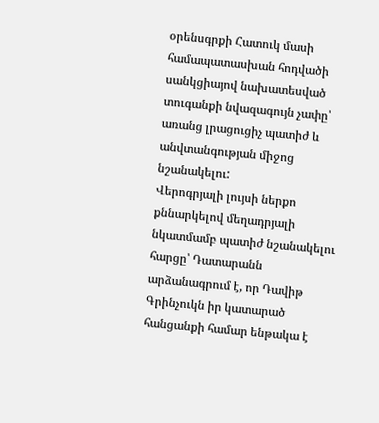օրենսգրքի Հատուկ մասի համապատասխան հոդվածի սանկցիայով նախատեսված տուգանքի նվազագույն չափը՝ առանց լրացուցիչ պատիժ և անվտանգության միջոց նշանակելու:
Վերոգրյալի լույսի ներքո քննարկելով մեղադրյալի նկատմամբ պատիժ նշանակելու հարցը՝ Դատարանն արձանագրում է, որ Դավիթ Գրինչուկն իր կատարած հանցանքի համար ենթակա է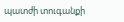պատժի տուգանքի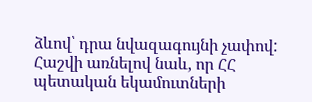ձևով՝ դրա նվազագույնի չափով:
Հաշվի առնելով նաև, որ ՀՀ պետական եկամուտների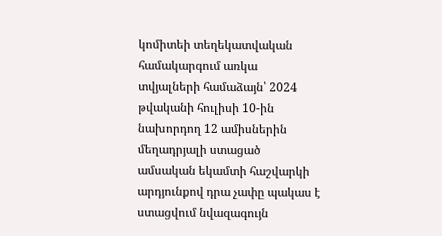կոմիտեի տեղեկատվական համակարգում առկա տվյալների համաձայն՝ 2024 թվականի հուլիսի 10-ին նախորդող 12 ամիսներին մեղադրյալի ստացած ամսական եկամտի հաշվարկի արդյունքով դրա չափը պակաս է ստացվում նվազագույն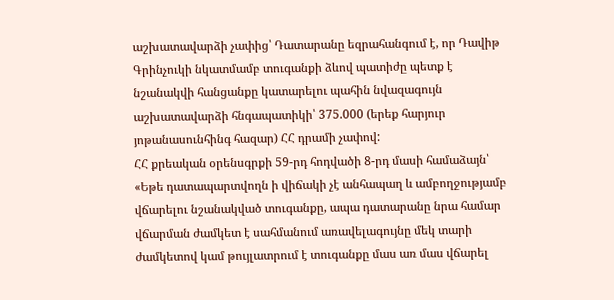աշխատավարձի չափից՝ Դատարանը եզրահանգում է, որ Դավիթ Գրինչուկի նկատմամբ տուգանքի ձևով պատիժը պետք է նշանակվի հանցանքը կատարելու պահին նվազագույն աշխատավարձի հնգապատիկի՝ 375.000 (երեք հարյուր յոթանասունհինգ հազար) ՀՀ դրամի չափով:
ՀՀ քրեական օրենսգրքի 59-րդ հոդվածի 8-րդ մասի համաձայն՝ «Եթե դատապարտվողն ի վիճակի չէ անհապաղ և ամբողջությամբ վճարելու նշանակված տուգանքը, ապա դատարանը նրա համար վճարման ժամկետ է սահմանում առավելագույնը մեկ տարի ժամկետով կամ թույլատրում է տուգանքը մաս առ մաս վճարել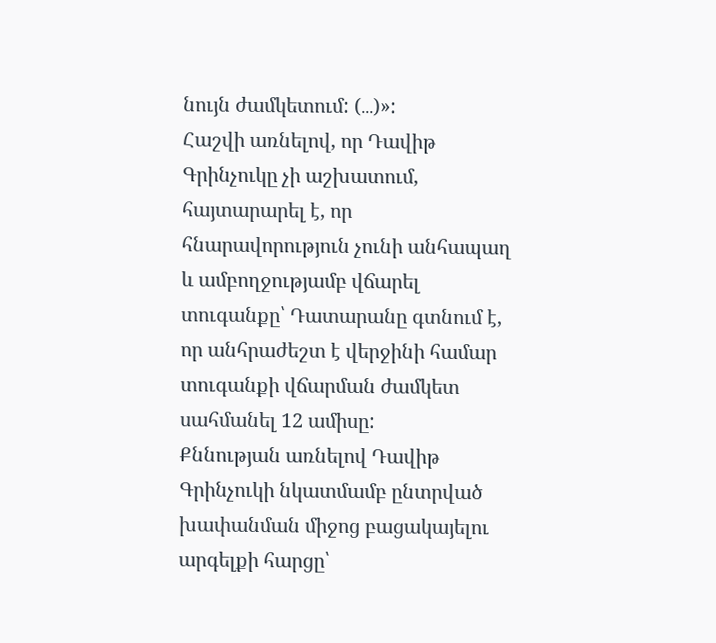նույն ժամկետում: (․․․)»:
Հաշվի առնելով, որ Դավիթ Գրինչուկը չի աշխատում, հայտարարել է, որ հնարավորություն չունի անհապաղ և ամբողջությամբ վճարել տուգանքը՝ Դատարանը գտնում է, որ անհրաժեշտ է վերջինի համար տուգանքի վճարման ժամկետ սահմանել 12 ամիսը:
Քննության առնելով Դավիթ Գրինչուկի նկատմամբ ընտրված խափանման միջոց բացակայելու արգելքի հարցը՝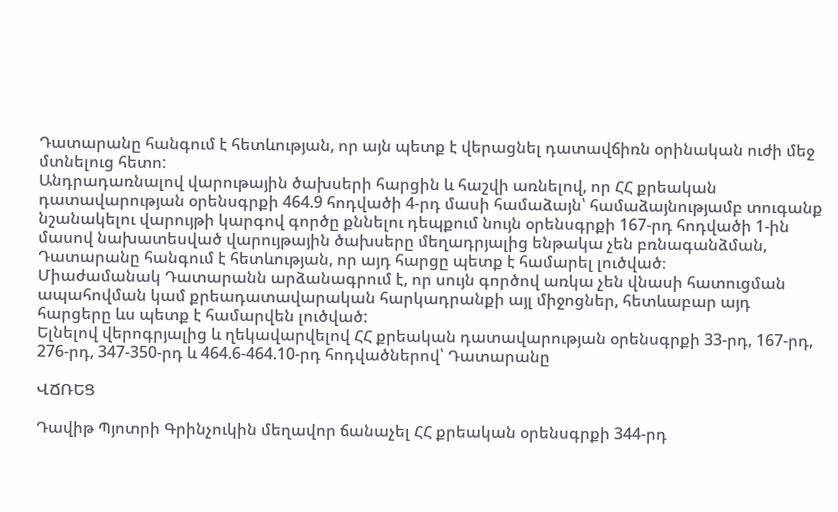Դատարանը հանգում է հետևության, որ այն պետք է վերացնել դատավճիռն օրինական ուժի մեջ մտնելուց հետո:
Անդրադառնալով վարութային ծախսերի հարցին և հաշվի առնելով, որ ՀՀ քրեական դատավարության օրենսգրքի 464.9 հոդվածի 4-րդ մասի համաձայն՝ համաձայնությամբ տուգանք նշանակելու վարույթի կարգով գործը քննելու դեպքում նույն օրենսգրքի 167-րդ հոդվածի 1-ին մասով նախատեսված վարույթային ծախսերը մեղադրյալից ենթակա չեն բռնագանձման, Դատարանը հանգում է հետևության, որ այդ հարցը պետք է համարել լուծված։
Միաժամանակ Դատարանն արձանագրում է, որ սույն գործով առկա չեն վնասի հատուցման ապահովման կամ քրեադատավարական հարկադրանքի այլ միջոցներ, հետևաբար այդ հարցերը ևս պետք է համարվեն լուծված:
Ելնելով վերոգրյալից և ղեկավարվելով ՀՀ քրեական դատավարության օրենսգրքի 33-րդ, 167-րդ, 276-րդ, 347-350-րդ և 464.6-464.10-րդ հոդվածներով՝ Դատարանը

ՎՃՌԵՑ

Դավիթ Պյոտրի Գրինչուկին մեղավոր ճանաչել ՀՀ քրեական օրենսգրքի 344-րդ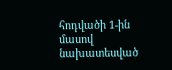հոդվածի 1-ին մասով նախատեսված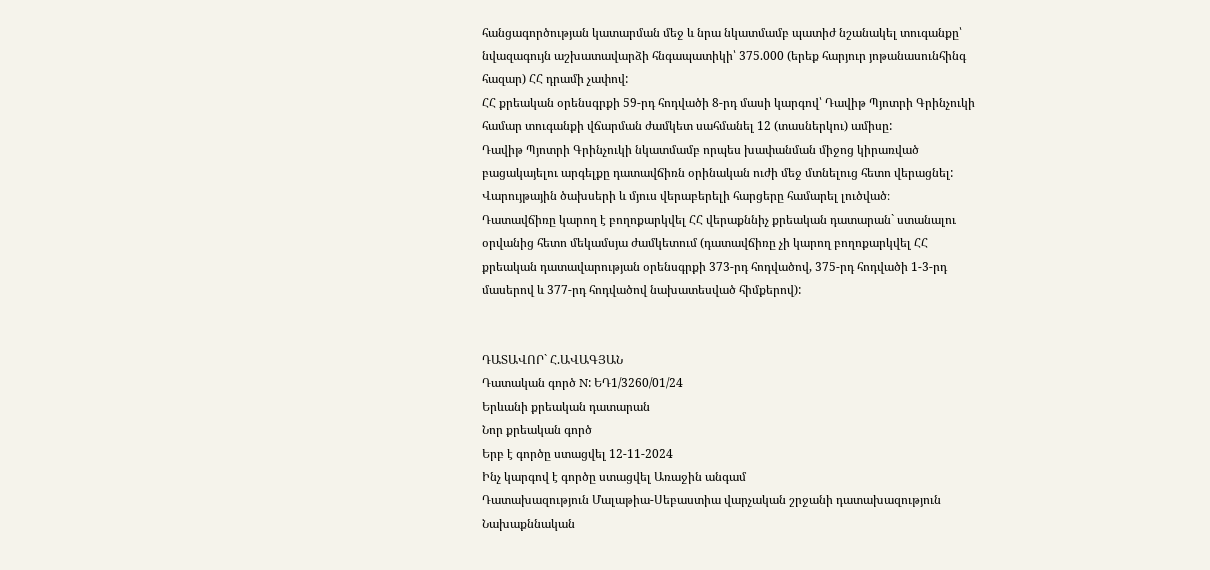հանցագործության կատարման մեջ և նրա նկատմամբ պատիժ նշանակել տուգանքը՝ նվազագույն աշխատավարձի հնգապատիկի՝ 375.000 (երեք հարյուր յոթանասունհինգ հազար) ՀՀ դրամի չափով:
ՀՀ քրեական օրենսգրքի 59-րդ հոդվածի 8-րդ մասի կարգով՝ Դավիթ Պյոտրի Գրինչուկի համար տուգանքի վճարման ժամկետ սահմանել 12 (տասներկու) ամիսը:
Դավիթ Պյոտրի Գրինչուկի նկատմամբ որպես խափանման միջոց կիրառված բացակայելու արգելքը դատավճիռն օրինական ուժի մեջ մտնելուց հետո վերացնել:
Վարույթային ծախսերի և մյուս վերաբերելի հարցերը համարել լուծված։
Դատավճիռը կարող է բողոքարկվել ՀՀ վերաքննիչ քրեական դատարան` ստանալու օրվանից հետո մեկամսյա ժամկետում (դատավճիռը չի կարող բողոքարկվել ՀՀ քրեական դատավարության օրենսգրքի 373-րդ հոդվածով, 375-րդ հոդվածի 1-3-րդ մասերով և 377-րդ հոդվածով նախատեսված հիմքերով):


ԴԱՏԱՎՈՐ` Հ.ԱՎԱԳՅԱՆ
Դատական գործ N: ԵԴ1/3260/01/24
Երևանի քրեական դատարան
Նոր քրեական գործ
Երբ է գործը ստացվել 12-11-2024
Ինչ կարգով է գործը ստացվել Առաջին անգամ
Դատախազություն Մալաթիա-Սեբաստիա վարչական շրջանի դատախազություն
Նախաքննական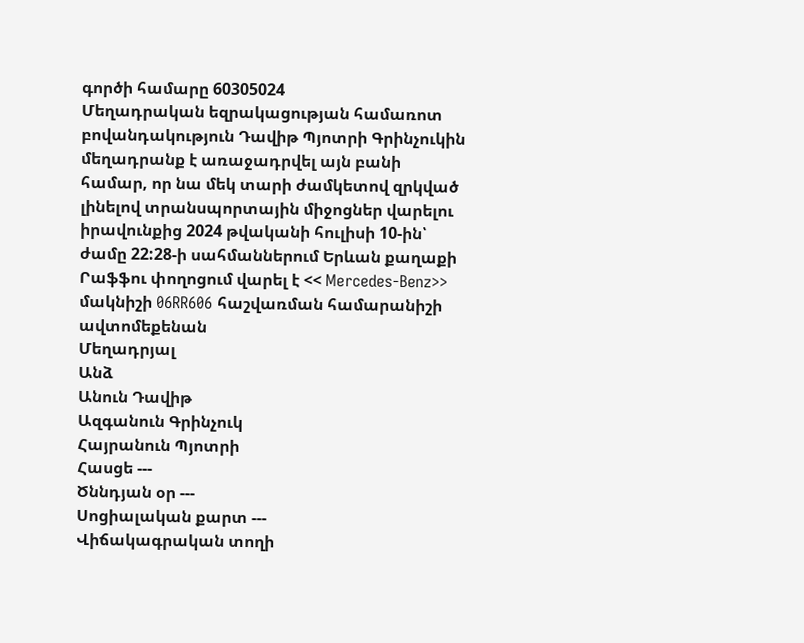գործի համարը 60305024
Մեղադրական եզրակացության համառոտ բովանդակություն Դավիթ Պյոտրի Գրինչուկին մեղադրանք է առաջադրվել այն բանի համար, որ նա մեկ տարի ժամկետով զրկված լինելով տրանսպորտային միջոցներ վարելու իրավունքից 2024 թվականի հուլիսի 10-ին՝ ժամը 22:28-ի սահմաններում Երևան քաղաքի Րաֆֆու փողոցում վարել է << Mercedes-Benz>> մակնիշի 06RR606 հաշվառման համարանիշի ավտոմեքենան
Մեղադրյալ
Անձ
Անուն Դավիթ
Ազգանուն Գրինչուկ
Հայրանուն Պյոտրի
Հասցե ---
Ծննդյան օր ---
Սոցիալական քարտ ---
Վիճակագրական տողի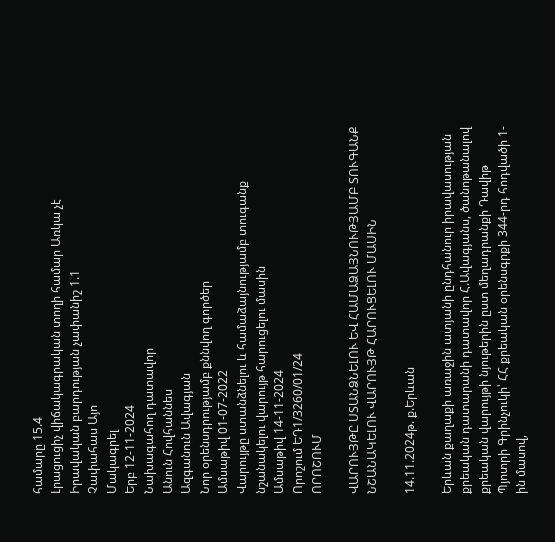համարը 15.4
Լրացուցիչ վիճակագրական տողի համար Առկա չէ
Իրավական բարդության չափանիշ 1.1
Չափահաս Այո
Մակագրել
Երբ 12-11-2024
Նախագահող դատավոր
Անուն Հովհաննես
Ազգանուն Ավագյան
Նոր օրենսդրությամբ քննվող գործեր
Ամսաթիվ 01-07-2022
Վարույթը ստանձնելու և համաձայնությամբ տուգանք նշանակելու վարույթ հարուցելու մասին
Ամսաթիվ 14-11-2024
Որոշում ԵԴ1/3260/01/24
ՈՐՈՇՈՒՄ

ՎԱՐՈՒՅԹԸ ՍՏԱՆՁՆԵԼՈՒ ԵՎ ՀԱՄԱՁԱՅՆՈՒԹՅԱՄԲ ՏՈՒԳԱՆՔ
ՆՇԱՆԱԿԵԼՈՒ ՎԱՐՈՒՅԹ ՀԱՐՈՒՑԵԼՈՒ ՄԱՍԻՆ

14.11.2024թ. ք.Երևան

Երևան քաղաքի առաջին ատյանի ընդհանուր իրավասության քրեական դատարանի դատավոր Հ.Ավագյանս, ծանոթանալով քրեական վարույթի նյութերին ըստ մեղադրանքի Դավիթ Պյոտրի Գրինչուկի՝ ՀՀ քրեական օրենսգրքի 344-րդ հոդվածի 1-ին մասով,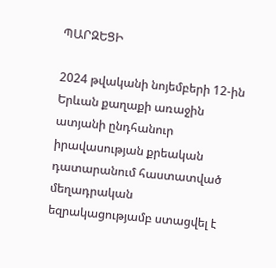ՊԱՐԶԵՑԻ

2024 թվականի նոյեմբերի 12-ին Երևան քաղաքի առաջին ատյանի ընդհանուր իրավասության քրեական դատարանում հաստատված մեղադրական եզրակացությամբ ստացվել է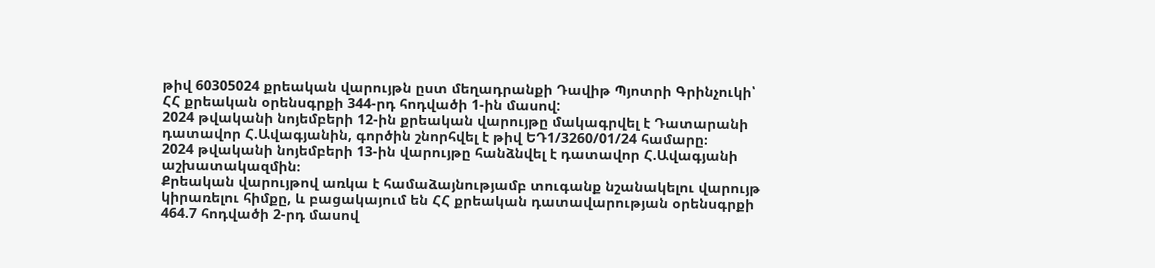թիվ 60305024 քրեական վարույթն ըստ մեղադրանքի Դավիթ Պյոտրի Գրինչուկի՝ ՀՀ քրեական օրենսգրքի 344-րդ հոդվածի 1-ին մասով:
2024 թվականի նոյեմբերի 12-ին քրեական վարույթը մակագրվել է Դատարանի դատավոր Հ.Ավագյանին, գործին շնորհվել է թիվ ԵԴ1/3260/01/24 համարը։
2024 թվականի նոյեմբերի 13-ին վարույթը հանձնվել է դատավոր Հ.Ավագյանի աշխատակազմին։
Քրեական վարույթով առկա է համաձայնությամբ տուգանք նշանակելու վարույթ կիրառելու հիմքը, և բացակայում են ՀՀ քրեական դատավարության օրենսգրքի 464.7 հոդվածի 2-րդ մասով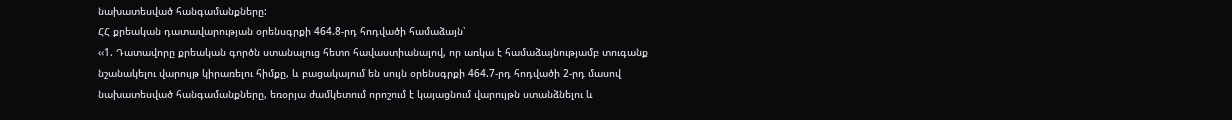նախատեսված հանգամանքները:
ՀՀ քրեական դատավարության օրենսգրքի 464.8-րդ հոդվածի համաձայն՝
‹‹1. Դատավորը քրեական գործն ստանալուց հետո հավաստիանալով, որ առկա է համաձայնությամբ տուգանք նշանակելու վարույթ կիրառելու հիմքը, և բացակայում են սույն օրենսգրքի 464.7-րդ հոդվածի 2-րդ մասով նախատեսված հանգամանքները, եռօրյա ժամկետում որոշում է կայացնում վարույթն ստանձնելու և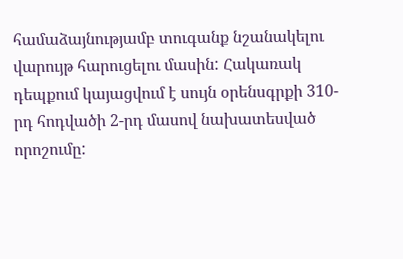համաձայնությամբ տուգանք նշանակելու վարույթ հարուցելու մասին: Հակառակ դեպքում կայացվում է սույն օրենսգրքի 310-րդ հոդվածի 2-րդ մասով նախատեսված որոշումը: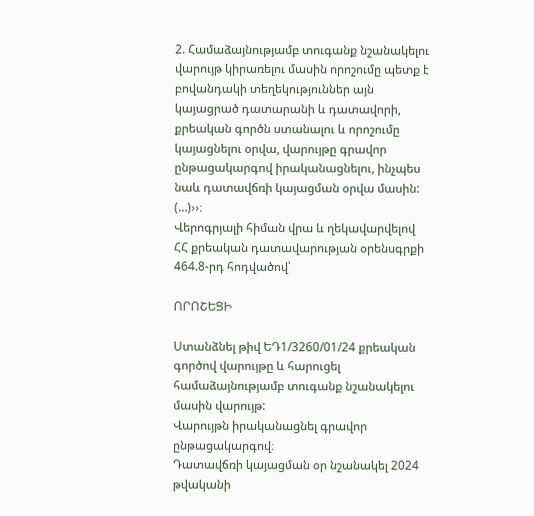2. Համաձայնությամբ տուգանք նշանակելու վարույթ կիրառելու մասին որոշումը պետք է բովանդակի տեղեկություններ այն կայացրած դատարանի և դատավորի, քրեական գործն ստանալու և որոշումը կայացնելու օրվա, վարույթը գրավոր ընթացակարգով իրականացնելու, ինչպես նաև դատավճռի կայացման օրվա մասին:
(…)››։
Վերոգրյալի հիման վրա և ղեկավարվելով ՀՀ քրեական դատավարության օրենսգրքի 464.8-րդ հոդվածով՝

ՈՐՈՇԵՑԻ

Ստանձնել թիվ ԵԴ1/3260/01/24 քրեական գործով վարույթը և հարուցել համաձայնությամբ տուգանք նշանակելու մասին վարույթ:
Վարույթն իրականացնել գրավոր ընթացակարգով։
Դատավճռի կայացման օր նշանակել 2024 թվականի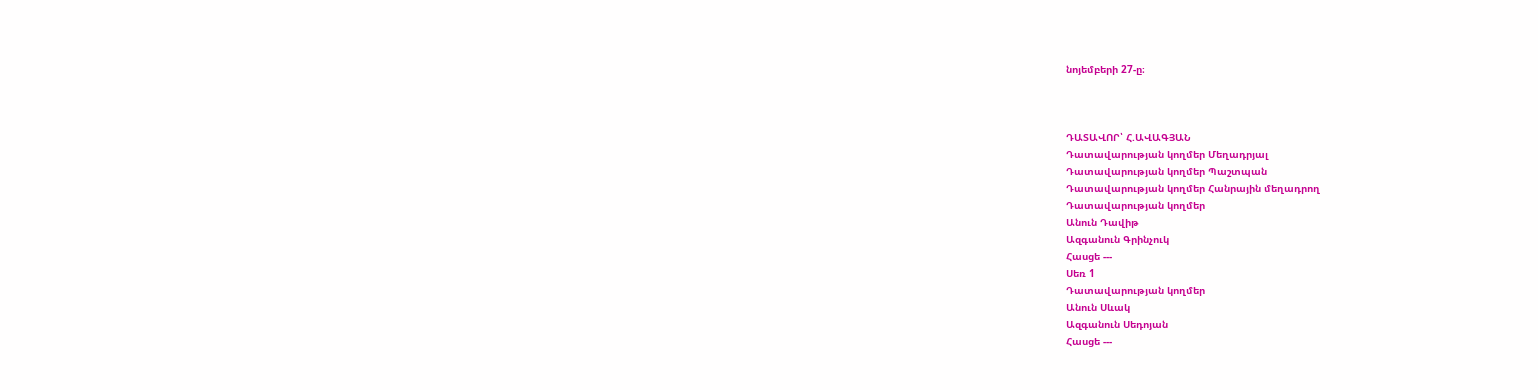նոյեմբերի 27-ը։



ԴԱՏԱՎՈՐ՝ Հ.ԱՎԱԳՅԱՆ
Դատավարության կողմեր Մեղադրյալ
Դատավարության կողմեր Պաշտպան
Դատավարության կողմեր Հանրային մեղադրող
Դատավարության կողմեր
Անուն Դավիթ
Ազգանուն Գրինչուկ
Հասցե ---
Սեռ 1
Դատավարության կողմեր
Անուն Սևակ
Ազգանուն Սեդոյան
Հասցե ---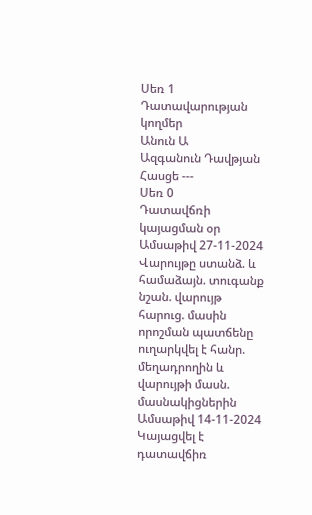Սեռ 1
Դատավարության կողմեր
Անուն Ա
Ազգանուն Դավթյան
Հասցե ---
Սեռ 0
Դատավճռի կայացման օր
Ամսաթիվ 27-11-2024
Վարույթը ստանձ. և համաձայն. տուգանք նշան. վարույթ հարուց. մասին որոշման պատճենը ուղարկվել է հանր. մեղադրողին և վարույթի մասն. մասնակիցներին
Ամսաթիվ 14-11-2024
Կայացվել է դատավճիռ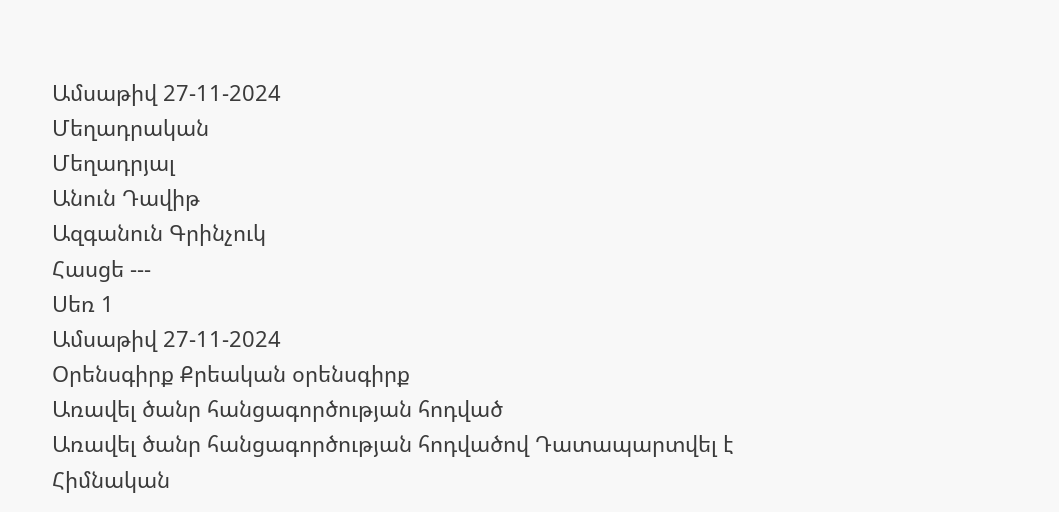Ամսաթիվ 27-11-2024
Մեղադրական
Մեղադրյալ
Անուն Դավիթ
Ազգանուն Գրինչուկ
Հասցե ---
Սեռ 1
Ամսաթիվ 27-11-2024
Օրենսգիրք Քրեական օրենսգիրք
Առավել ծանր հանցագործության հոդված
Առավել ծանր հանցագործության հոդվածով Դատապարտվել է
Հիմնական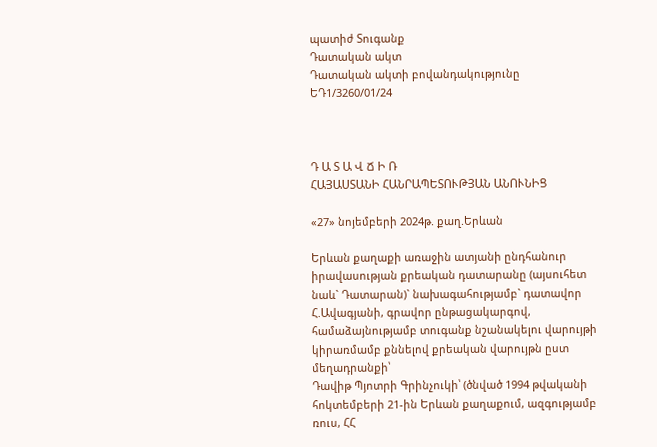պատիժ Տուգանք
Դատական ակտ
Դատական ակտի բովանդակությունը ԵԴ1/3260/01/24



Դ Ա Տ Ա Վ Ճ Ի Ռ
ՀԱՅԱՍՏԱՆԻ ՀԱՆՐԱՊԵՏՈՒԹՅԱՆ ԱՆՈՒՆԻՑ

«27» նոյեմբերի 2024թ. քաղ.Երևան

Երևան քաղաքի առաջին ատյանի ընդհանուր իրավասության քրեական դատարանը (այսուհետ նաև` Դատարան)` նախագահությամբ` դատավոր Հ.Ավագյանի, գրավոր ընթացակարգով, համաձայնությամբ տուգանք նշանակելու վարույթի կիրառմամբ քննելով քրեական վարույթն ըստ մեղադրանքի՝
Դավիթ Պյոտրի Գրինչուկի՝ (ծնված 1994 թվականի հոկտեմբերի 21-ին Երևան քաղաքում, ազգությամբ ռուս, ՀՀ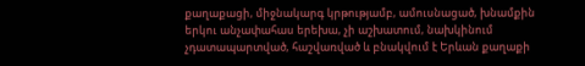քաղաքացի, միջնակարգ կրթությամբ, ամուսնացած, խնամքին երկու անչափահաս երեխա, չի աշխատում, նախկինում չդատապարտված, հաշվառված և բնակվում է Երևան քաղաքի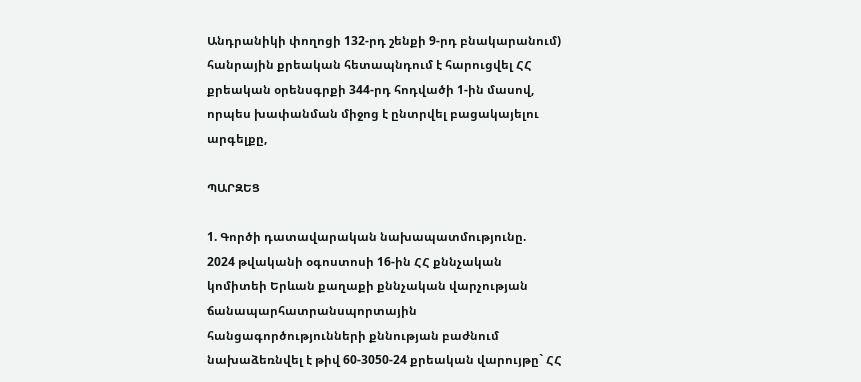Անդրանիկի փողոցի 132-րդ շենքի 9-րդ բնակարանում) հանրային քրեական հետապնդում է հարուցվել ՀՀ քրեական օրենսգրքի 344-րդ հոդվածի 1-ին մասով, որպես խափանման միջոց է ընտրվել բացակայելու արգելքը,

ՊԱՐԶԵՑ

1. Գործի դատավարական նախապատմությունը.
2024 թվականի օգոստոսի 16-ին ՀՀ քննչական կոմիտեի Երևան քաղաքի քննչական վարչության ճանապարհատրանսպորտային հանցագործությունների քննության բաժնում նախաձեռնվել է թիվ 60-3050-24 քրեական վարույթը` ՀՀ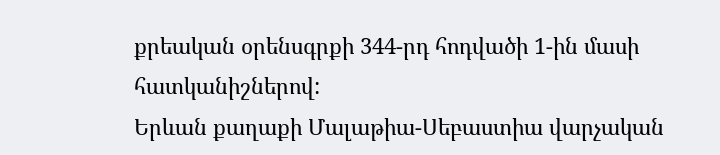քրեական օրենսգրքի 344-րդ հոդվածի 1-ին մասի հատկանիշներով:
Երևան քաղաքի Մալաթիա-Սեբաստիա վարչական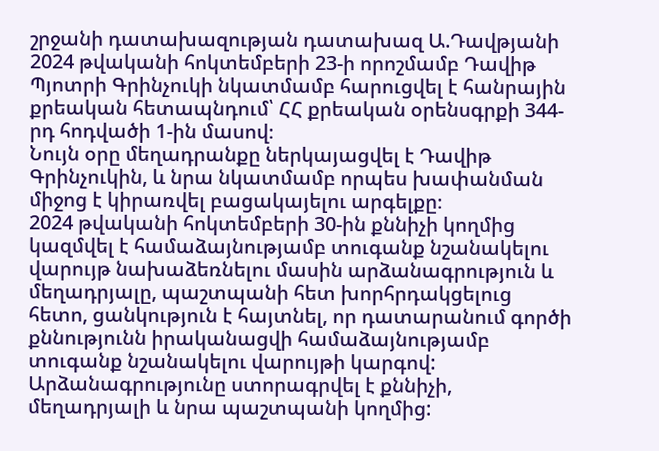շրջանի դատախազության դատախազ Ա.Դավթյանի 2024 թվականի հոկտեմբերի 23-ի որոշմամբ Դավիթ Պյոտրի Գրինչուկի նկատմամբ հարուցվել է հանրային քրեական հետապնդում՝ ՀՀ քրեական օրենսգրքի 344-րդ հոդվածի 1-ին մասով։
Նույն օրը մեղադրանքը ներկայացվել է Դավիթ Գրինչուկին, և նրա նկատմամբ որպես խափանման միջոց է կիրառվել բացակայելու արգելքը։
2024 թվականի հոկտեմբերի 30-ին քննիչի կողմից կազմվել է համաձայնությամբ տուգանք նշանակելու վարույթ նախաձեռնելու մասին արձանագրություն և մեղադրյալը, պաշտպանի հետ խորհրդակցելուց հետո, ցանկություն է հայտնել, որ դատարանում գործի քննությունն իրականացվի համաձայնությամբ տուգանք նշանակելու վարույթի կարգով: Արձանագրությունը ստորագրվել է քննիչի, մեղադրյալի և նրա պաշտպանի կողմից: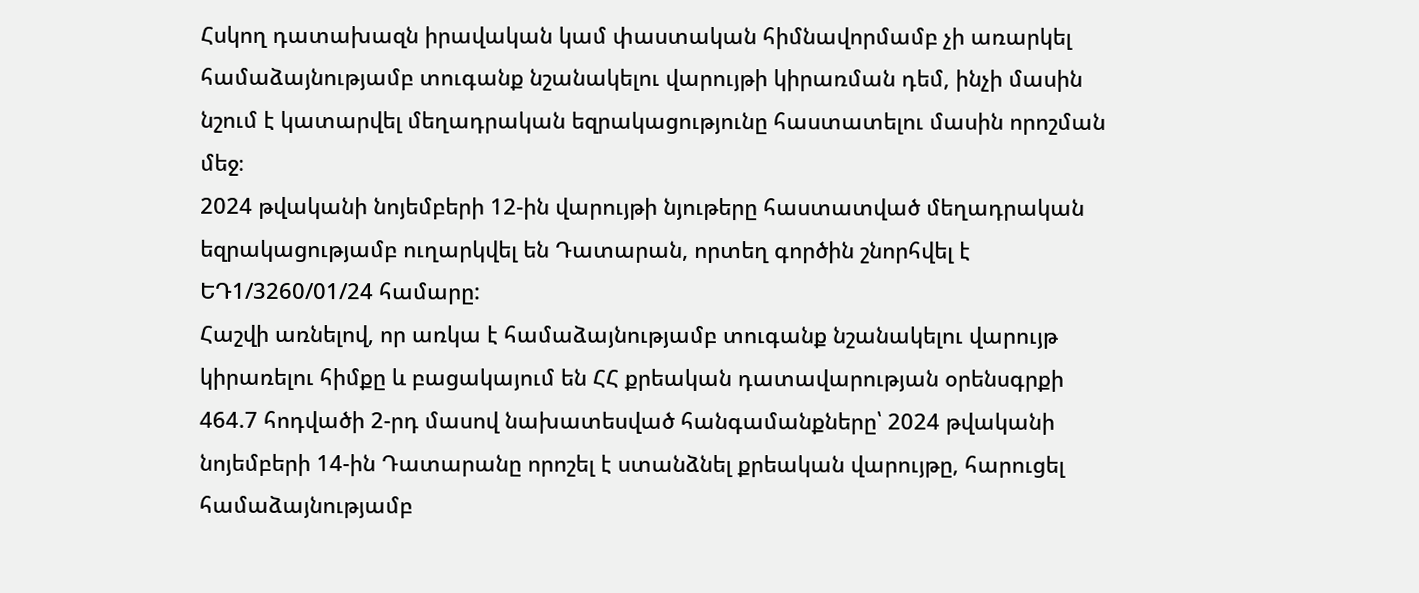Հսկող դատախազն իրավական կամ փաստական հիմնավորմամբ չի առարկել համաձայնությամբ տուգանք նշանակելու վարույթի կիրառման դեմ, ինչի մասին նշում է կատարվել մեղադրական եզրակացությունը հաստատելու մասին որոշման մեջ։
2024 թվականի նոյեմբերի 12-ին վարույթի նյութերը հաստատված մեղադրական եզրակացությամբ ուղարկվել են Դատարան, որտեղ գործին շնորհվել է ԵԴ1/3260/01/24 համարը:
Հաշվի առնելով, որ առկա է համաձայնությամբ տուգանք նշանակելու վարույթ կիրառելու հիմքը և բացակայում են ՀՀ քրեական դատավարության օրենսգրքի 464.7 հոդվածի 2-րդ մասով նախատեսված հանգամանքները՝ 2024 թվականի նոյեմբերի 14-ին Դատարանը որոշել է ստանձնել քրեական վարույթը, հարուցել համաձայնությամբ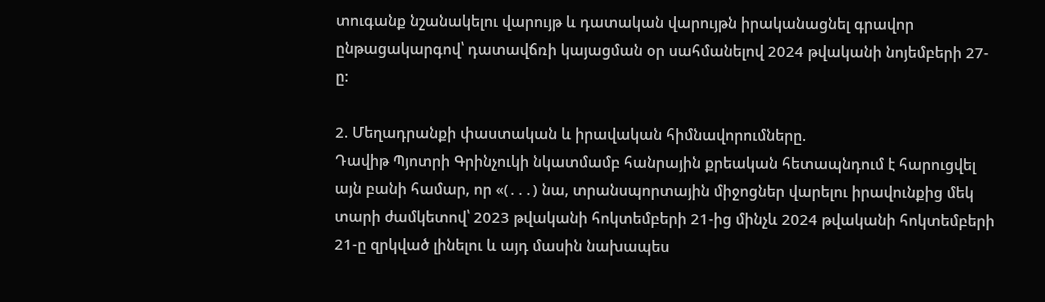տուգանք նշանակելու վարույթ և դատական վարույթն իրականացնել գրավոր ընթացակարգով՝ դատավճռի կայացման օր սահմանելով 2024 թվականի նոյեմբերի 27-ը:

2. Մեղադրանքի փաստական և իրավական հիմնավորումները.
Դավիթ Պյոտրի Գրինչուկի նկատմամբ հանրային քրեական հետապնդում է հարուցվել այն բանի համար, որ «(․․․) նա, տրանսպորտային միջոցներ վարելու իրավունքից մեկ տարի ժամկետով՝ 2023 թվականի հոկտեմբերի 21-ից մինչև 2024 թվականի հոկտեմբերի 21-ը զրկված լինելու և այդ մասին նախապես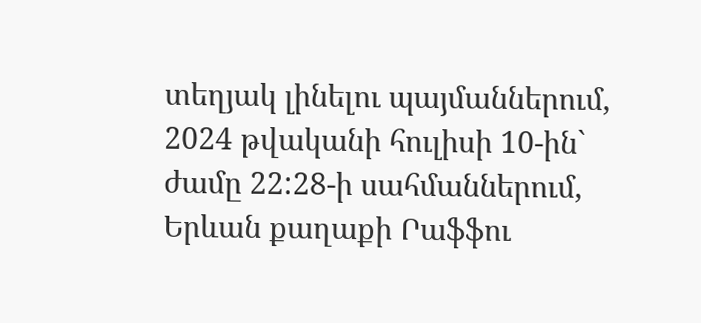տեղյակ լինելու պայմաններում, 2024 թվականի հուլիսի 10-ին` ժամը 22:28-ի սահմաններում, Երևան քաղաքի Րաֆֆու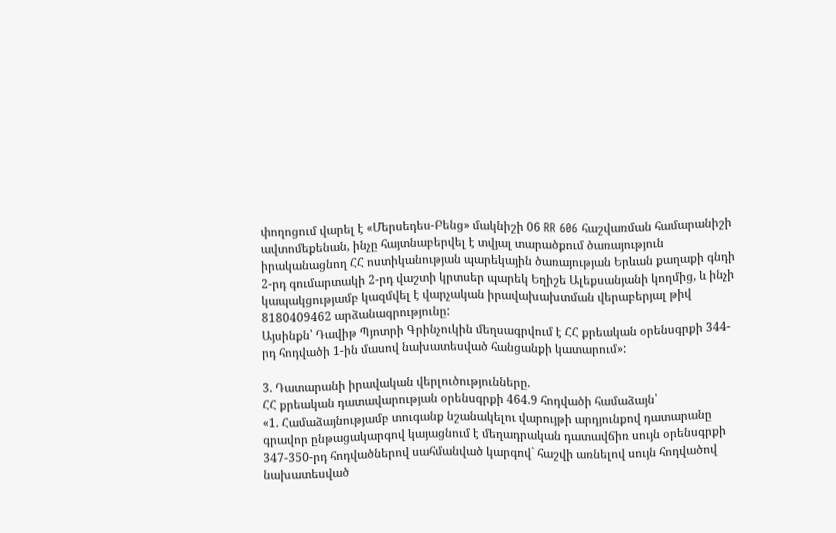փողոցում վարել է «Մերսեդես-Բենց» մակնիշի 06 RR 606 հաշվառման համարանիշի ավտոմեքենան, ինչը հայտնաբերվել է տվյալ տարածքում ծառայություն իրականացնող ՀՀ ոստիկանության պարեկային ծառայության Երևան քաղաքի գնդի 2-րդ գումարտակի 2-րդ վաշտի կրտսեր պարեկ Եղիշե Ալեքսանյանի կողմից, և ինչի կապակցությամբ կազմվել է վարչական իրավախախտման վերաբերյալ թիվ 8180409462 արձանագրությունը:
Այսինքն՝ Դավիթ Պյոտրի Գրինչուկին մեղսագրվում է ՀՀ քրեական օրենսգրքի 344-րդ հոդվածի 1-ին մասով նախատեսված հանցանքի կատարում»:

3. Դատարանի իրավական վերլուծությունները.
ՀՀ քրեական դատավարության օրենսգրքի 464.9 հոդվածի համաձայն՝
«1. Համաձայնությամբ տուգանք նշանակելու վարույթի արդյունքով դատարանը գրավոր ընթացակարգով կայացնում է մեղադրական դատավճիռ սույն օրենսգրքի 347-350-րդ հոդվածներով սահմանված կարգով` հաշվի առնելով սույն հոդվածով նախատեսված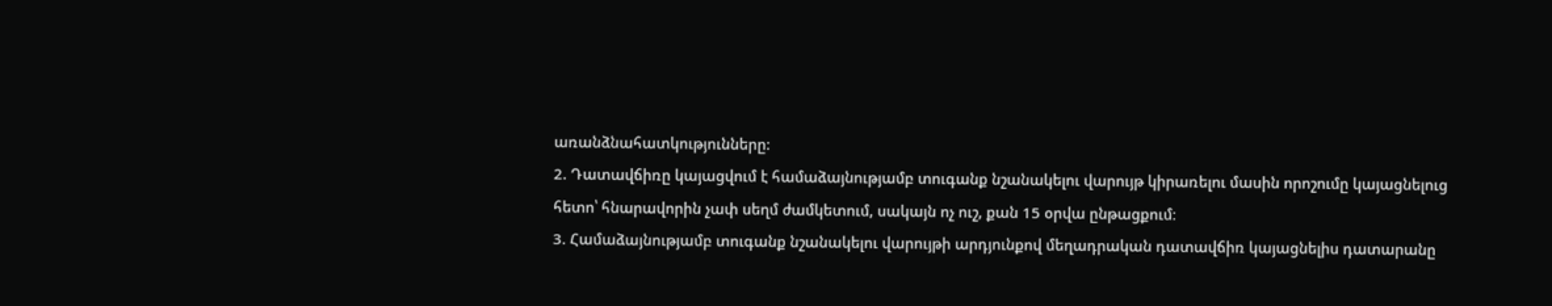առանձնահատկությունները:
2. Դատավճիռը կայացվում է համաձայնությամբ տուգանք նշանակելու վարույթ կիրառելու մասին որոշումը կայացնելուց հետո՝ հնարավորին չափ սեղմ ժամկետում, սակայն ոչ ուշ, քան 15 օրվա ընթացքում։
3. Համաձայնությամբ տուգանք նշանակելու վարույթի արդյունքով մեղադրական դատավճիռ կայացնելիս դատարանը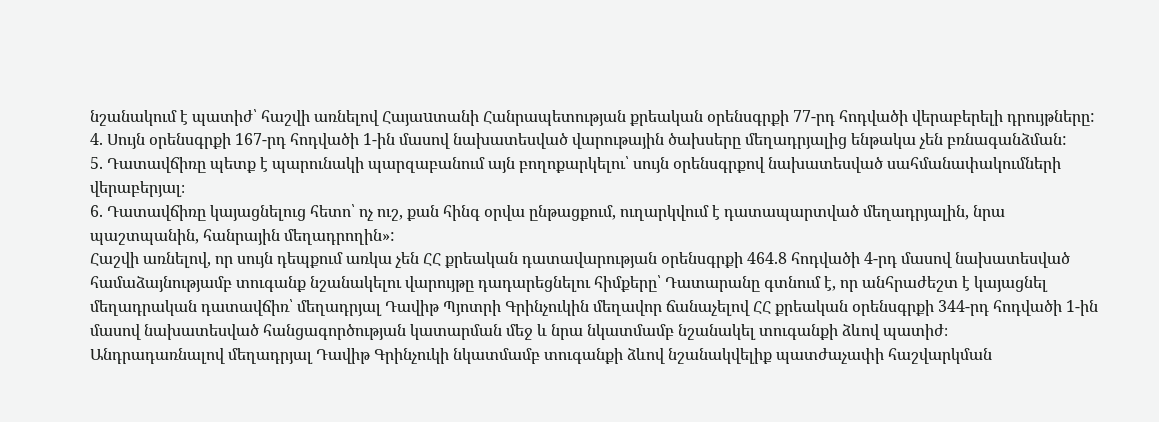նշանակում է պատիժ՝ հաշվի առնելով Հայաuտանի Հանրապետության քրեական օրենսգրքի 77-րդ հոդվածի վերաբերելի դրույթները:
4. Սույն օրենսգրքի 167-րդ հոդվածի 1-ին մասով նախատեսված վարութային ծախսերը մեղադրյալից ենթակա չեն բռնագանձման:
5. Դատավճիռը պետք է պարունակի պարզաբանում այն բողոքարկելու՝ սույն օրենսգրքով նախատեսված սահմանափակումների վերաբերյալ։
6. Դատավճիռը կայացնելուց հետո՝ ոչ ուշ, քան հինգ օրվա ընթացքում, ուղարկվում է դատապարտված մեղադրյալին, նրա պաշտպանին, հանրային մեղադրողին»:
Հաշվի առնելով, որ սույն դեպքում առկա չեն ՀՀ քրեական դատավարության օրենսգրքի 464.8 հոդվածի 4-րդ մասով նախատեսված համաձայնությամբ տուգանք նշանակելու վարույթը դադարեցնելու հիմքերը՝ Դատարանը գտնում է, որ անհրաժեշտ է կայացնել մեղադրական դատավճիռ՝ մեղադրյալ Դավիթ Պյոտրի Գրինչուկին մեղավոր ճանաչելով ՀՀ քրեական օրենսգրքի 344-րդ հոդվածի 1-ին մասով նախատեսված հանցագործության կատարման մեջ և նրա նկատմամբ նշանակել տուգանքի ձևով պատիժ։
Անդրադառնալով մեղադրյալ Դավիթ Գրինչուկի նկատմամբ տուգանքի ձևով նշանակվելիք պատժաչափի հաշվարկման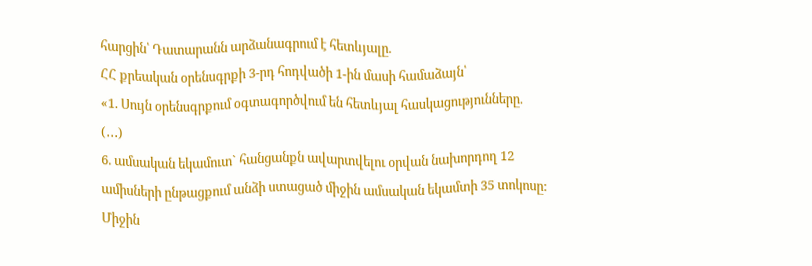հարցին՝ Դատարանն արձանագրում է հետևյալը.
ՀՀ քրեական օրենսգրքի 3-րդ հոդվածի 1-ին մասի համաձայն՝
«1. Սույն օրենսգրքում օգտագործվում են հետևյալ հասկացությունները.
(․․․)
6. ամսական եկամուտ` հանցանքն ավարտվելու օրվան նախորդող 12 ամիսների ընթացքում անձի ստացած միջին ամսական եկամտի 35 տոկոսը: Միջին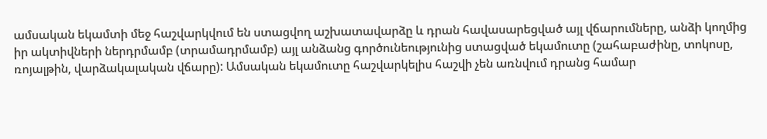ամսական եկամտի մեջ հաշվարկվում են ստացվող աշխատավարձը և դրան հավասարեցված այլ վճարումները, անձի կողմից իր ակտիվների ներդրմամբ (տրամադրմամբ) այլ անձանց գործունեությունից ստացված եկամուտը (շահաբաժինը, տոկոսը, ռոյալթին, վարձակալական վճարը): Ամսական եկամուտը հաշվարկելիս հաշվի չեն առնվում դրանց համար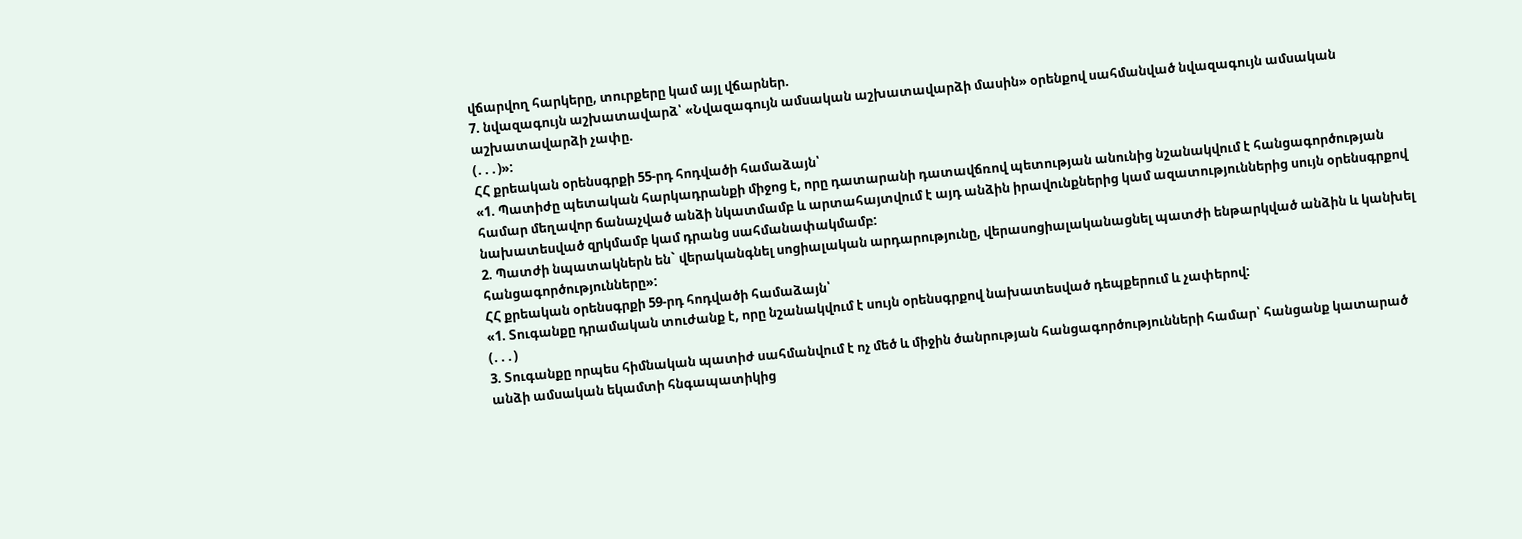վճարվող հարկերը, տուրքերը կամ այլ վճարներ.
7. նվազագույն աշխատավարձ՝ «Նվազագույն ամսական աշխատավարձի մասին» օրենքով սահմանված նվազագույն ամսական աշխատավարձի չափը.
(․․․)»:
ՀՀ քրեական օրենսգրքի 55-րդ հոդվածի համաձայն՝
«1. Պատիժը պետական հարկադրանքի միջոց է, որը դատարանի դատավճռով պետության անունից նշանակվում է հանցագործության համար մեղավոր ճանաչված անձի նկատմամբ և արտահայտվում է այդ անձին իրավունքներից կամ ազատություններից սույն օրենսգրքով նախատեսված զրկմամբ կամ դրանց սահմանափակմամբ:
2. Պատժի նպատակներն են` վերականգնել սոցիալական արդարությունը, վերասոցիալականացնել պատժի ենթարկված անձին և կանխել հանցագործությունները»:
ՀՀ քրեական օրենսգրքի 59-րդ հոդվածի համաձայն՝
«1. Տուգանքը դրամական տուժանք է, որը նշանակվում է սույն օրենսգրքով նախատեսված դեպքերում և չափերով:
(․․․)
3. Տուգանքը որպես հիմնական պատիժ սահմանվում է ոչ մեծ և միջին ծանրության հանցագործությունների համար՝ հանցանք կատարած անձի ամսական եկամտի հնգապատիկից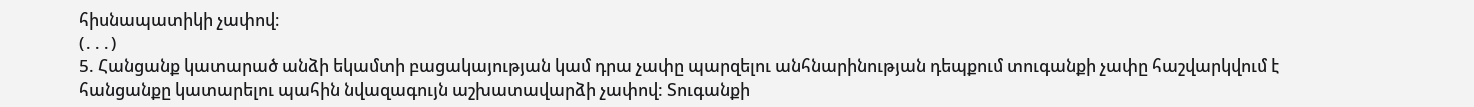հիսնապատիկի չափով։
(․․․)
5. Հանցանք կատարած անձի եկամտի բացակայության կամ դրա չափը պարզելու անհնարինության դեպքում տուգանքի չափը հաշվարկվում է հանցանքը կատարելու պահին նվազագույն աշխատավարձի չափով: Տուգանքի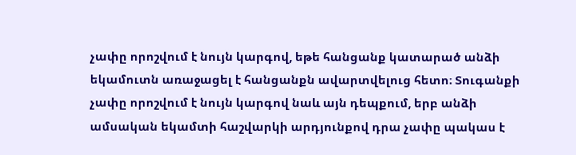չափը որոշվում է նույն կարգով, եթե հանցանք կատարած անձի եկամուտն առաջացել է հանցանքն ավարտվելուց հետո։ Տուգանքի չափը որոշվում է նույն կարգով նաև այն դեպքում, երբ անձի ամսական եկամտի հաշվարկի արդյունքով դրա չափը պակաս է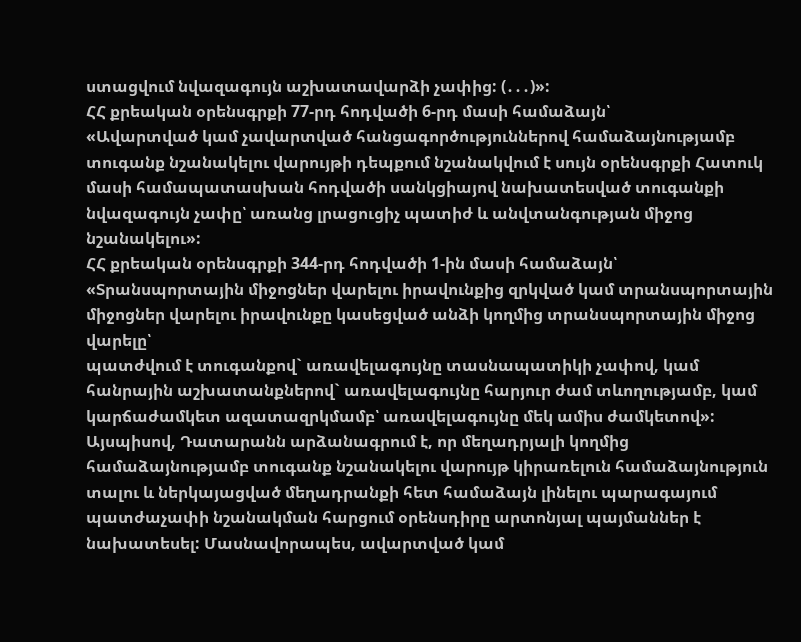ստացվում նվազագույն աշխատավարձի չափից: (․․․)»:
ՀՀ քրեական օրենսգրքի 77-րդ հոդվածի 6-րդ մասի համաձայն՝
«Ավարտված կամ չավարտված հանցագործություններով համաձայնությամբ տուգանք նշանակելու վարույթի դեպքում նշանակվում է սույն օրենսգրքի Հատուկ մասի համապատասխան հոդվածի սանկցիայով նախատեսված տուգանքի նվազագույն չափը՝ առանց լրացուցիչ պատիժ և անվտանգության միջոց նշանակելու»:
ՀՀ քրեական օրենսգրքի 344-րդ հոդվածի 1-ին մասի համաձայն՝
«Տրանսպորտային միջոցներ վարելու իրավունքից զրկված կամ տրանսպորտային միջոցներ վարելու իրավունքը կասեցված անձի կողմից տրանսպորտային միջոց վարելը՝
պատժվում է տուգանքով` առավելագույնը տասնապատիկի չափով, կամ հանրային աշխատանքներով` առավելագույնը հարյուր ժամ տևողությամբ, կամ կարճաժամկետ ազատազրկմամբ՝ առավելագույնը մեկ ամիս ժամկետով»:
Այսպիսով, Դատարանն արձանագրում է, որ մեղադրյալի կողմից համաձայնությամբ տուգանք նշանակելու վարույթ կիրառելուն համաձայնություն տալու և ներկայացված մեղադրանքի հետ համաձայն լինելու պարագայում պատժաչափի նշանակման հարցում օրենսդիրը արտոնյալ պայմաններ է նախատեսել: Մասնավորապես, ավարտված կամ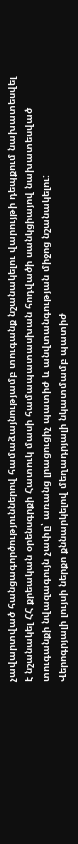չավարտված հանցագործություններով համաձայնությամբ տուգանք նշանակելու վարույթի դեպքում նախատեսվել է նշանակել ՀՀ քրեական օրենսգրքի Հատուկ մասի համապատասխան հոդվածի սանկցիայով նախատեսված տուգանքի նվազագույն չափը՝ առանց լրացուցիչ պատիժ և անվտանգության միջոց նշանակելու:
Վերոգրյալի լույսի ներքո քննարկելով մեղադրյալի նկատմամբ պատիժ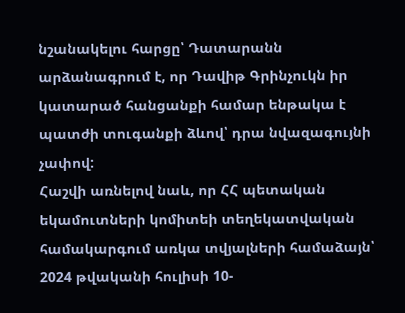նշանակելու հարցը՝ Դատարանն արձանագրում է, որ Դավիթ Գրինչուկն իր կատարած հանցանքի համար ենթակա է պատժի տուգանքի ձևով՝ դրա նվազագույնի չափով:
Հաշվի առնելով նաև, որ ՀՀ պետական եկամուտների կոմիտեի տեղեկատվական համակարգում առկա տվյալների համաձայն՝ 2024 թվականի հուլիսի 10-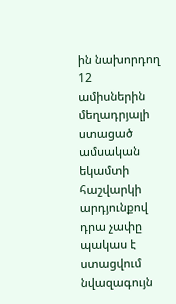ին նախորդող 12 ամիսներին մեղադրյալի ստացած ամսական եկամտի հաշվարկի արդյունքով դրա չափը պակաս է ստացվում նվազագույն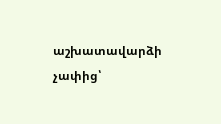աշխատավարձի չափից՝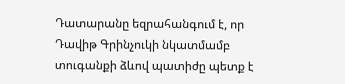Դատարանը եզրահանգում է, որ Դավիթ Գրինչուկի նկատմամբ տուգանքի ձևով պատիժը պետք է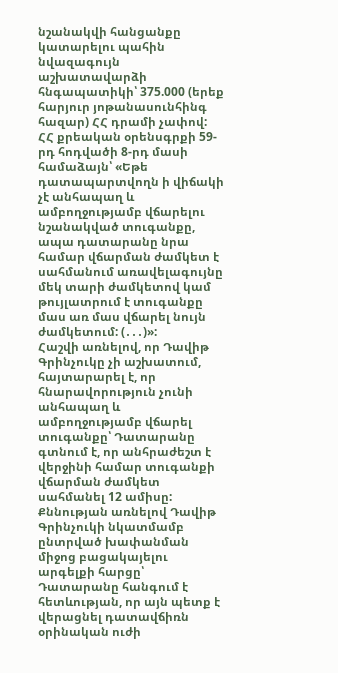նշանակվի հանցանքը կատարելու պահին նվազագույն աշխատավարձի հնգապատիկի՝ 375.000 (երեք հարյուր յոթանասունհինգ հազար) ՀՀ դրամի չափով:
ՀՀ քրեական օրենսգրքի 59-րդ հոդվածի 8-րդ մասի համաձայն՝ «Եթե դատապարտվողն ի վիճակի չէ անհապաղ և ամբողջությամբ վճարելու նշանակված տուգանքը, ապա դատարանը նրա համար վճարման ժամկետ է սահմանում առավելագույնը մեկ տարի ժամկետով կամ թույլատրում է տուգանքը մաս առ մաս վճարել նույն ժամկետում: (․․․)»:
Հաշվի առնելով, որ Դավիթ Գրինչուկը չի աշխատում, հայտարարել է, որ հնարավորություն չունի անհապաղ և ամբողջությամբ վճարել տուգանքը՝ Դատարանը գտնում է, որ անհրաժեշտ է վերջինի համար տուգանքի վճարման ժամկետ սահմանել 12 ամիսը:
Քննության առնելով Դավիթ Գրինչուկի նկատմամբ ընտրված խափանման միջոց բացակայելու արգելքի հարցը՝ Դատարանը հանգում է հետևության, որ այն պետք է վերացնել դատավճիռն օրինական ուժի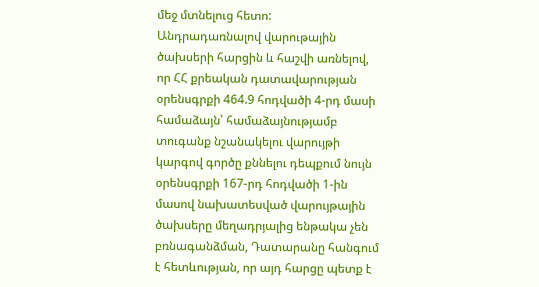մեջ մտնելուց հետո:
Անդրադառնալով վարութային ծախսերի հարցին և հաշվի առնելով, որ ՀՀ քրեական դատավարության օրենսգրքի 464.9 հոդվածի 4-րդ մասի համաձայն՝ համաձայնությամբ տուգանք նշանակելու վարույթի կարգով գործը քննելու դեպքում նույն օրենսգրքի 167-րդ հոդվածի 1-ին մասով նախատեսված վարույթային ծախսերը մեղադրյալից ենթակա չեն բռնագանձման, Դատարանը հանգում է հետևության, որ այդ հարցը պետք է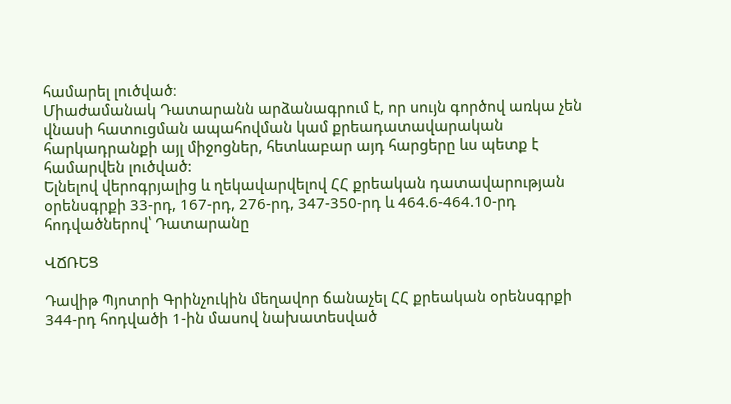համարել լուծված։
Միաժամանակ Դատարանն արձանագրում է, որ սույն գործով առկա չեն վնասի հատուցման ապահովման կամ քրեադատավարական հարկադրանքի այլ միջոցներ, հետևաբար այդ հարցերը ևս պետք է համարվեն լուծված:
Ելնելով վերոգրյալից և ղեկավարվելով ՀՀ քրեական դատավարության օրենսգրքի 33-րդ, 167-րդ, 276-րդ, 347-350-րդ և 464.6-464.10-րդ հոդվածներով՝ Դատարանը

ՎՃՌԵՑ

Դավիթ Պյոտրի Գրինչուկին մեղավոր ճանաչել ՀՀ քրեական օրենսգրքի 344-րդ հոդվածի 1-ին մասով նախատեսված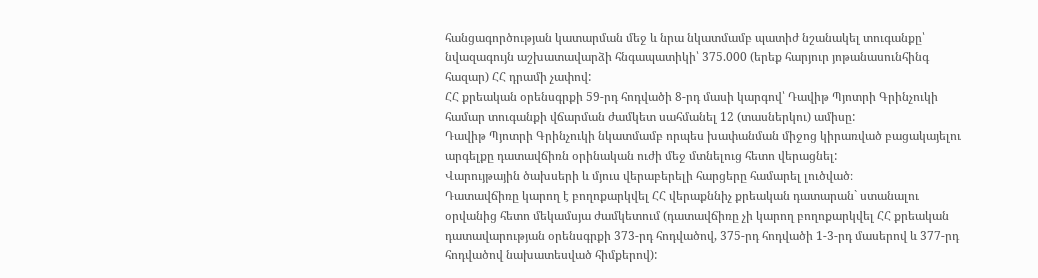հանցագործության կատարման մեջ և նրա նկատմամբ պատիժ նշանակել տուգանքը՝ նվազագույն աշխատավարձի հնգապատիկի՝ 375.000 (երեք հարյուր յոթանասունհինգ հազար) ՀՀ դրամի չափով:
ՀՀ քրեական օրենսգրքի 59-րդ հոդվածի 8-րդ մասի կարգով՝ Դավիթ Պյոտրի Գրինչուկի համար տուգանքի վճարման ժամկետ սահմանել 12 (տասներկու) ամիսը:
Դավիթ Պյոտրի Գրինչուկի նկատմամբ որպես խափանման միջոց կիրառված բացակայելու արգելքը դատավճիռն օրինական ուժի մեջ մտնելուց հետո վերացնել:
Վարույթային ծախսերի և մյուս վերաբերելի հարցերը համարել լուծված։
Դատավճիռը կարող է բողոքարկվել ՀՀ վերաքննիչ քրեական դատարան` ստանալու օրվանից հետո մեկամսյա ժամկետում (դատավճիռը չի կարող բողոքարկվել ՀՀ քրեական դատավարության օրենսգրքի 373-րդ հոդվածով, 375-րդ հոդվածի 1-3-րդ մասերով և 377-րդ հոդվածով նախատեսված հիմքերով):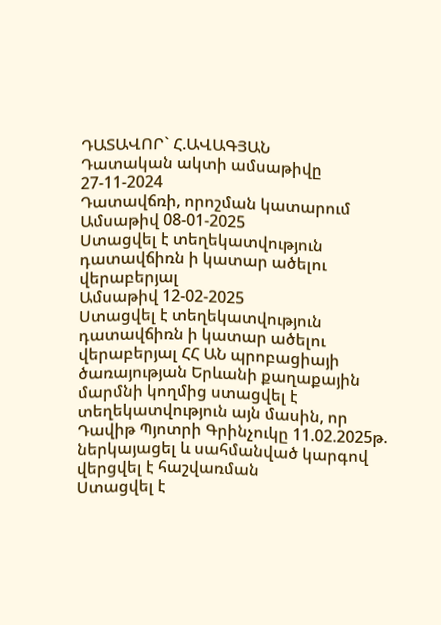ԴԱՏԱՎՈՐ` Հ.ԱՎԱԳՅԱՆ
Դատական ակտի ամսաթիվը 27-11-2024
Դատավճռի, որոշման կատարում
Ամսաթիվ 08-01-2025
Ստացվել է տեղեկատվություն դատավճիռն ի կատար ածելու վերաբերյալ
Ամսաթիվ 12-02-2025
Ստացվել է տեղեկատվություն դատավճիռն ի կատար ածելու վերաբերյալ ՀՀ ԱՆ պրոբացիայի ծառայության Երևանի քաղաքային մարմնի կողմից ստացվել է տեղեկատվություն այն մասին, որ Դավիթ Պյոտրի Գրինչուկը 11.02.2025թ. ներկայացել և սահմանված կարգով վերցվել է հաշվառման
Ստացվել է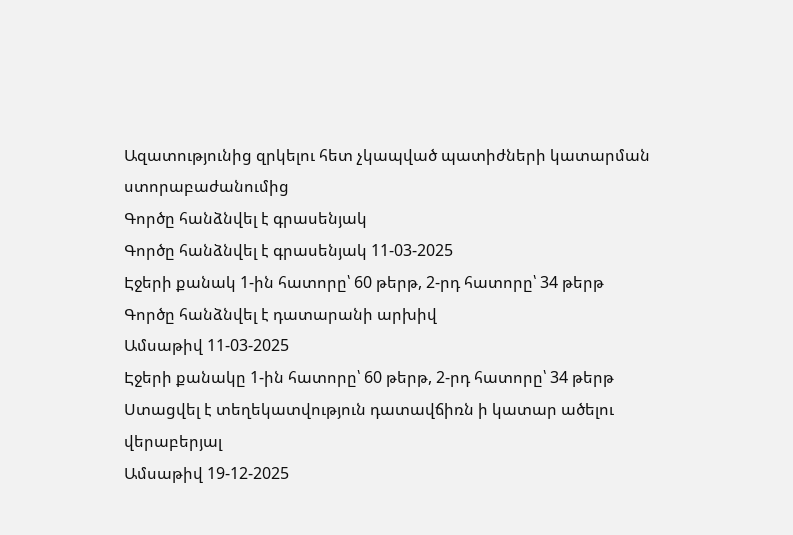Ազատությունից զրկելու հետ չկապված պատիժների կատարման ստորաբաժանումից
Գործը հանձնվել է գրասենյակ
Գործը հանձնվել է գրասենյակ 11-03-2025
Էջերի քանակ 1-ին հատորը՝ 60 թերթ, 2-րդ հատորը՝ 34 թերթ
Գործը հանձնվել է դատարանի արխիվ
Ամսաթիվ 11-03-2025
Էջերի քանակը 1-ին հատորը՝ 60 թերթ, 2-րդ հատորը՝ 34 թերթ
Ստացվել է տեղեկատվություն դատավճիռն ի կատար ածելու վերաբերյալ
Ամսաթիվ 19-12-2025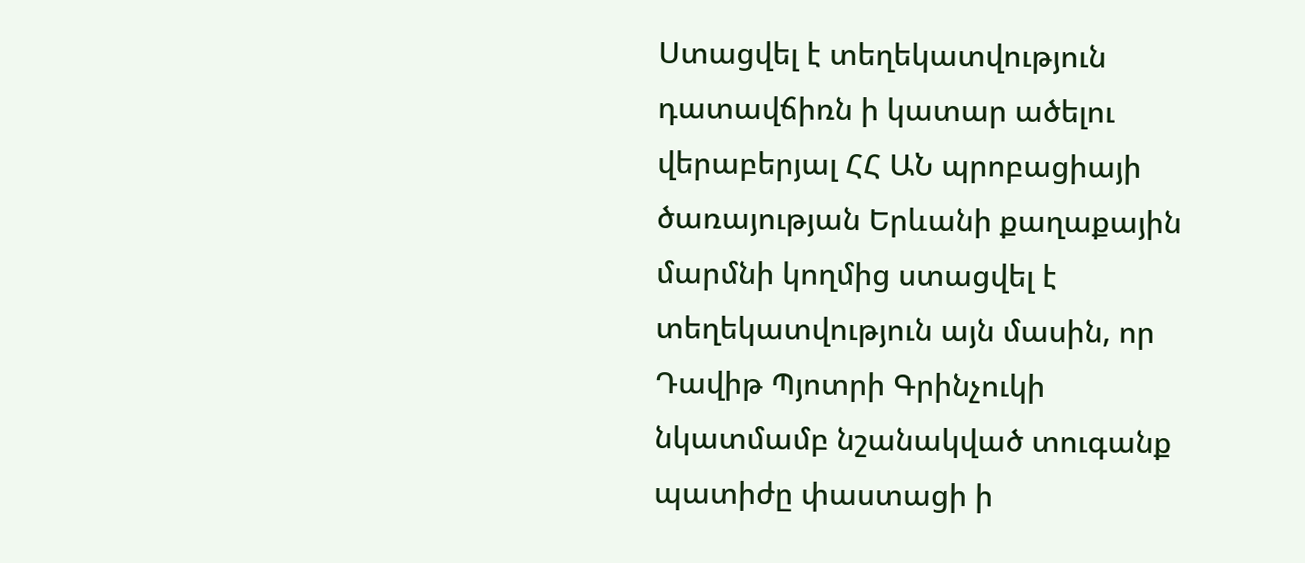Ստացվել է տեղեկատվություն դատավճիռն ի կատար ածելու վերաբերյալ ՀՀ ԱՆ պրոբացիայի ծառայության Երևանի քաղաքային մարմնի կողմից ստացվել է տեղեկատվություն այն մասին, որ Դավիթ Պյոտրի Գրինչուկի նկատմամբ նշանակված տուգանք պատիժը փաստացի ի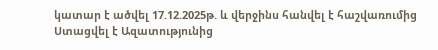կատար է ածվել 17.12.2025թ. և վերջինս հանվել է հաշվառումից
Ստացվել է Ազատությունից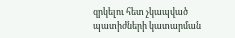զրկելու հետ չկապված պատիժների կատարման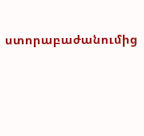ստորաբաժանումից